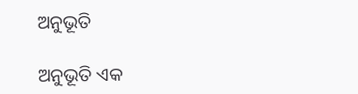ଅନୁଭୂତି

ଅନୁଭୂତି ଏକ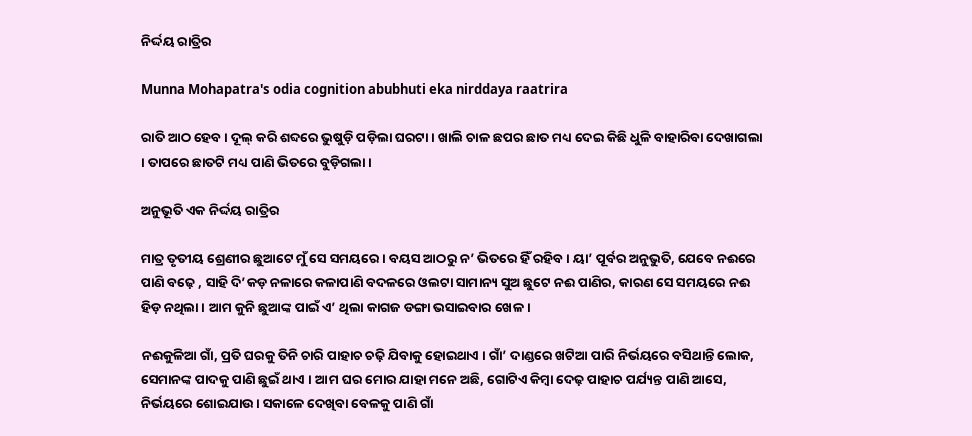ନିର୍ଦ୍ଦୟ ରାତ୍ରିର

Munna Mohapatra's odia cognition abubhuti eka nirddaya raatrira

ରାତି ଆଠ ହେବ । ଦୂଲ୍ କରି ଶବ୍ଦରେ ଭୁଷୁଡ଼ି ପଡ଼ିଲା ଘରଟା । ଖାଲି ଚାଳ ଛପର ଛାତ ମଧ୍ୟ ଦେଇ କିଛି ଧୁଳି ବାହାରିବା ଦେଖାଗଲା । ତାପରେ ଛାତଟି ମଧ୍ୟ ପାଣି ଭିତରେ ବୁଡ଼ିଗଲା ।

ଅନୁଭୂତି ଏକ ନିର୍ଦ୍ଦୟ ରାତ୍ରିର

ମାତ୍ର ତୃତୀୟ ଶ୍ରେଣୀର ଛୁଆଟେ ମୁଁ ସେ ସମୟରେ । ବୟସ ଆଠରୁ ନ’ ଭିତରେ ହିଁ ରହିବ । ୟା’ ପୂର୍ବର ଅନୁଭୁତି, ଯେବେ ନଈରେ ପାଣି ବଢ଼େ , ସାହି ଦି’କଡ଼ ନଳାରେ କଳାପାଣି ବଦଳରେ ଓଲଟା ସାମାନ୍ୟ ସୁଅ ଛୁଟେ ନଈ ପାଣିର, କାରଣ ସେ ସମୟରେ ନଈ ହିଡ଼ ନଥିଲା । ଆମ କୁନି ଛୁଆଙ୍କ ପାଇଁ ଏ’ ଥିଲା କାଗଜ ଡଙ୍ଗା ଭସାଇବାର ଖେଳ ।

ନଈକୁଳିଆ ଗାଁ, ପ୍ରତି ଘରକୁ ତିନି ଚାରି ପାହାଚ ଚଢ଼ି ଯିବାକୁ ହୋଇଥାଏ । ଗାଁ’ ଦାଣ୍ଡରେ ଖଟିଆ ପାରି ନିର୍ଭୟରେ ବସିଥାନ୍ତି ଲୋକ, ସେମାନଙ୍କ ପାଦକୁ ପାଣି ଛୁଇଁ ଥାଏ । ଆମ ଘର ମୋର ଯାହା ମନେ ଅଛି, ଗୋଟିଏ କିମ୍ୱା ଦେଢ଼ ପାହାଚ ପର୍ଯ୍ୟନ୍ତ ପାଣି ଆସେ, ନିର୍ଭୟରେ ଶୋଇଯାଉ । ସକାଳେ ଦେଖିବା ବେଳକୁ ପାଣି ଗାଁ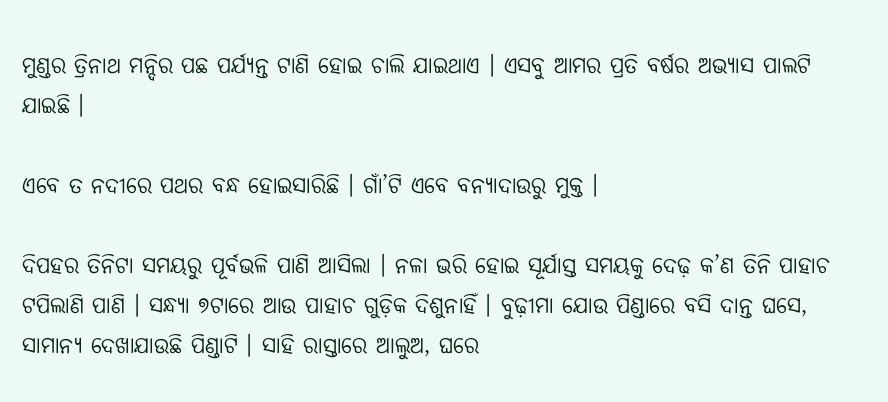ମୁଣ୍ଡର ତ୍ରିନାଥ ମନ୍ଦିର ପଛ ପର୍ଯ୍ୟନ୍ତ ଟାଣି ହୋଇ ଚାଲି ଯାଇଥାଏ । ଏସବୁ ଆମର ପ୍ରତି ବର୍ଷର ଅଭ୍ୟାସ ପାଲଟି ଯାଇଛି ।

ଏବେ ତ ନଦୀରେ ପଥର ବନ୍ଧ ହୋଇସାରିଛି । ଗାଁ’ଟି ଏବେ ବନ୍ୟାଦାଉରୁ ମୁକ୍ତ ।

ଦିପହର ତିନିଟା ସମୟରୁ ପୂର୍ବଭଳି ପାଣି ଆସିଲା । ନଳା ଭରି ହୋଇ ସୂର୍ଯାସ୍ତ ସମୟକୁ ଦେଢ଼ କ’ଣ ତିନି ପାହାଚ ଟପିଲାଣି ପାଣି । ସନ୍ଧ୍ୟା ୭ଟାରେ ଆଉ ପାହାଚ ଗୁଡ଼ିକ ଦିଶୁନାହିଁ । ବୁଢ଼ୀମା ଯୋଉ ପିଣ୍ଡାରେ ବସି ଦାନ୍ତ ଘସେ, ସାମାନ୍ୟ ଦେଖାଯାଉଛି ପିଣ୍ଡାଟି । ସାହି ରାସ୍ତାରେ ଆଲୁଅ, ଘରେ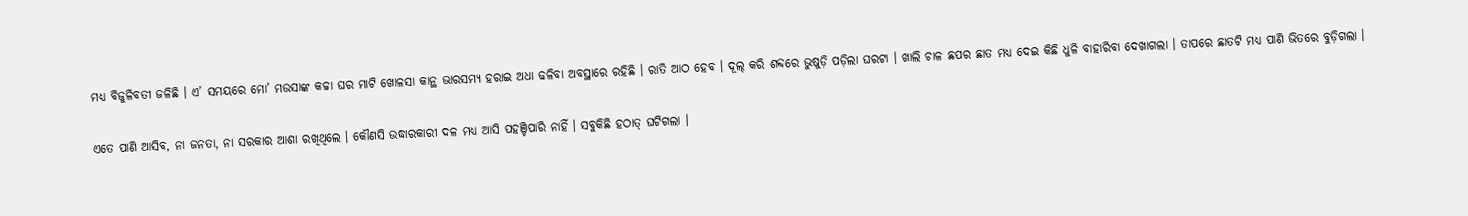ମଧ୍ୟ ବିଜୁଳିବତୀ ଜଳିଛି । ଏ’ ସମୟରେ ମୋ’ ମଉସାଙ୍କ କଚ୍ଚା ଘର ମାଟି ଖୋଳସା କାନ୍ଥ ଭାରସମ୍ୟ ହରାଇ ଅଧା ଢଳିବା ଅବସ୍ଥାରେ ରହିଛି । ରାତି ଆଠ ହେବ । ଦୂଲ୍ କରି ଶବ୍ଦରେ ଭୁଷୁଡ଼ି ପଡ଼ିଲା ଘରଟା । ଖାଲି ଚାଳ ଛପର ଛାତ ମଧ୍ୟ ଦେଇ କିଛି ଧୁଳି ବାହାରିବା ଦେଖାଗଲା । ତାପରେ ଛାତଟି ମଧ୍ୟ ପାଣି ଭିତରେ ବୁଡ଼ିଗଲା ।

ଏତେ ପାଣି ଆସିବ, ନା ଜନତା, ନା ସରକାର ଆଶା ରଖିଥିଲେ । କୌଣସି ଉଦ୍ଧାରକାରୀ ଦଳ ମଧ୍ୟ ଆସି ପହଞ୍ଚିପାରି ନାହିଁ । ସବୁକିଛି ହଠାତ୍ ଘଟିଗଲା ।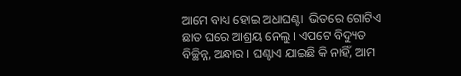ଆମେ ବାଧ୍ୟ ହୋଇ ଅଧାଘଣ୍ଟା  ଭିତରେ ଗୋଟିଏ ଛାତ ଘରେ ଆଶ୍ରୟ ନେଲୁ । ଏପଟେ ବିଦ୍ୟୁତ ବିଚ୍ଛିନ୍ନ, ଅନ୍ଧାର । ଘଣ୍ଟାଏ ଯାଇଛି କି ନାହିଁ, ଆମ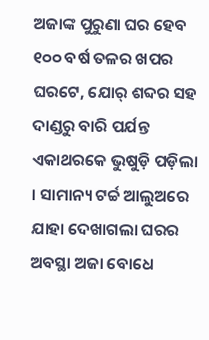ଅଜାଙ୍କ ପୁରୁଣା ଘର ହେବ ୧୦୦ ବର୍ଷ ତଳର ଖପର ଘରଟେ, ଯୋର୍ ଶବ୍ଦର ସହ ଦାଣ୍ଡରୁ ବାରି ପର୍ଯନ୍ତ ଏକାଥରକେ ଭୁଷୁଡ଼ି ପଡ଼ିଲା । ସାମାନ୍ୟ ଟର୍ଚ୍ଚ ଆଲୁଅରେ ଯାହା ଦେଖାଗଲା ଘରର ଅବସ୍ଥା ଅଜା ବୋଧେ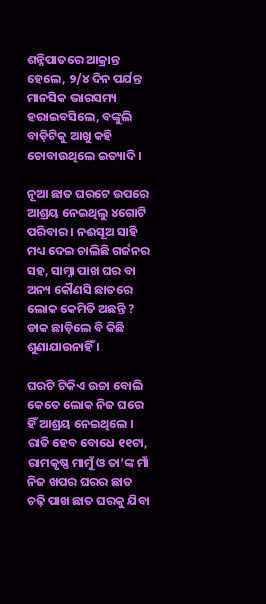ଶନ୍ନିପାତରେ ଆକ୍ରାନ୍ତ ହେଲେ, ୨/୪ ଦିନ ପର୍ଯନ୍ତ ମାନସିକ ଭାରସମ୍ୟ ହରାଇବସିଲେ, ବଙ୍କୁଲି ବାଡ଼ିଟିକୁ ଆଖୁ କହି ଚୋବାଉଥିଲେ ଇତ୍ୟାଦି ।

ନୂଆ ଛାତ ଘରଟେ ଉପରେ ଆଶ୍ରୟ ନେଇଥିଲୁ ୪ଗୋଟି ପରିବାର । ନଈସୂଅ ସାହି ମଧ୍ୟ ଦେଇ ଚାଲିଛି ଗର୍ଜନର ସହ, ସାମ୍ନା ପାଖ ଘର ବା ଅନ୍ୟ କୌଣସି ଛାତରେ ଲୋକ କେମିତି ଅଛନ୍ତି ? ଡାକ ଛାଡ଼ିଲେ ବି କିଛି ଶୁଣାଯାଉନାହିଁ ।

ଘରଟି ଟିକିଏ ଉଚ୍ଚା ବୋଲି କେତେ ଲୋକ ନିଜ ଘରେ ହିଁ ଆଶ୍ରୟ ନେଇଥିଲେ । ରାତି ହେବ ବୋଧେ ୧୧ଟା, ରାମକୃଷ୍ଣ ମାମୁଁ ଓ ତା’ଙ୍କ ମାଁ ନିଜ ଖପର ଘରର ଛାତ ଚଢ଼ି ପାଖ ଛାତ ଘରକୁ ଯିବା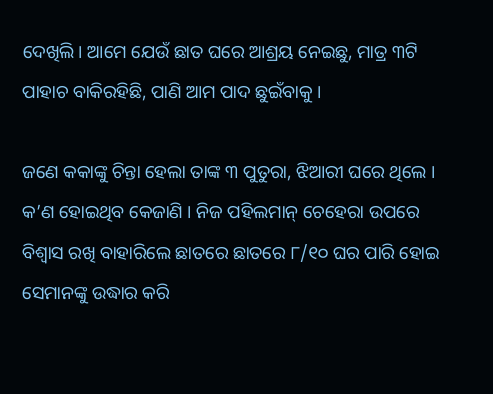ଦେଖିଲି। ଆମେ ଯେଉଁ ଛାତ ଘରେ ଆଶ୍ରୟ ନେଇଛୁ, ମାତ୍ର ୩ଟି ପାହାଚ ବାକିରହିଛି, ପାଣି ଆମ ପାଦ ଛୁଇଁବାକୁ ।

ଜଣେ କକାଙ୍କୁ ଚିନ୍ତା ହେଲା ତାଙ୍କ ୩ ପୁତୁରା, ଝିଆରୀ ଘରେ ଥିଲେ । କ’ଣ ହୋଇଥିବ କେଜାଣି । ନିଜ ପହିଲମାନ୍ ଚେହେରା ଉପରେ ବିଶ୍ୱାସ ରଖି ବାହାରିଲେ ଛାତରେ ଛାତରେ ୮/୧୦ ଘର ପାରି ହୋଇ ସେମାନଙ୍କୁ ଉଦ୍ଧାର କରି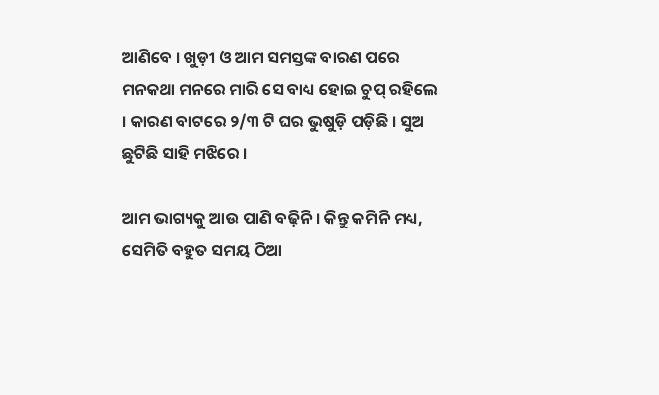ଆଣିବେ । ଖୁଡ଼ୀ ଓ ଆମ ସମସ୍ତଙ୍କ ବାରଣ ପରେ ମନକଥା ମନରେ ମାରି ସେ ବାଧ୍ୟ ହୋଇ ଚୁପ୍ ରହିଲେ । କାରଣ ବାଟରେ ୨/୩ ଟି ଘର ଭୁଷୁଡ଼ି ପଡ଼ିଛି । ସୁଅ ଛୁଟିଛି ସାହି ମଝିରେ ।

ଆମ ଭାଗ୍ୟକୁ ଆଉ ପାଣି ବଢ଼ିନି । କିନ୍ତୁ କମିନି ମଧ୍ୟ, ସେମିତି ବହୁତ ସମୟ ଠିଆ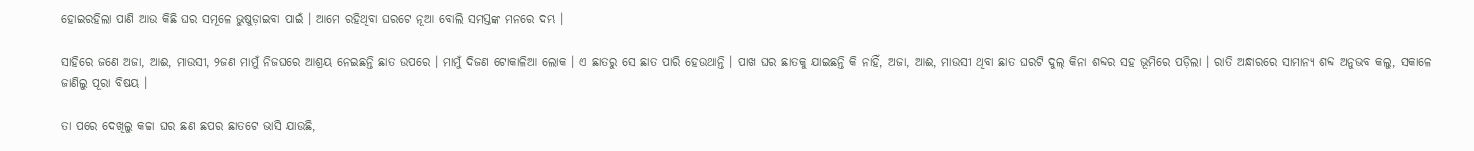ହୋଇରହିଲା ପାଣି ଆଉ କିଛି ଘର ସମୂଳେ ଭୁଷୁଡ଼ାଇବା ପାଇଁ । ଆମେ ରହିଥିବା ଘରଟେ ନୂଆ ବୋଲି ସମସ୍ତଙ୍କ ମନରେ ଦମ୍ଭ ।

ସାହିରେ ଜଣେ ଅଜା, ଆଈ, ମାଉସୀ, ୨ଜଣ ମାମୁଁ ନିଜଘରେ ଆଶ୍ରୟ ନେଇଛନ୍ତି ଛାତ ଉପରେ । ମାମୁଁ ଦିଜଣ ଟୋକାଳିଆ ଲୋକ । ଏ ଛାତରୁ ସେ ଛାତ ପାରି ହେଉଥାନ୍ତି । ପାଖ ଘର ଛାତକୁ ଯାଇଛନ୍ତି କି ନାହିଁ, ଅଜା, ଆଈ, ମାଉସୀ ଥିବା ଛାତ ଘରଟି ଦୁଲ୍ କିନା ଶବ୍ଦର ସହ ଭୂମିରେ ପଡ଼ିଲା । ରାତି ଅନ୍ଧାରରେ ସାମାନ୍ୟ ଶବ୍ଦ ଅନୁଭବ କଲୁ, ସକାଳେ ଜାଣିଲୁ ପୂରା ବିଷୟ ।

ତା ପରେ ଦେଖିଲୁ କଚ୍ଚା ଘର ଛଣ ଛପର ଛାତଟେ ଭାସି ଯାଉଛି,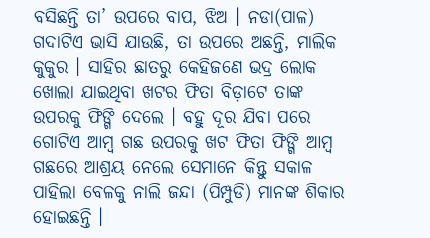ବସିଛନ୍ତି ତା’ ଉପରେ ବାପ, ଝିଅ । ନଡା(ପାଳ) ଗଦାଟିଏ ଭାସି ଯାଉଛି, ତା ଉପରେ ଅଛନ୍ତି, ମାଲିକ କୁକୁର । ସାହିର ଛାତରୁ କେହିଜଣେ ଭଦ୍ର ଲୋକ ଖୋଲା ଯାଇଥିବା ଖଟର ଫିତା ବିଡ଼ାଟେ ତାଙ୍କ ଉପରକୁ ଫିଙ୍ଗି ଦେଲେ । ବହୁ ଦୂର ଯିବା ପରେ ଗୋଟିଏ ଆମ୍ୱ ଗଛ ଉପରକୁ ଖଟ ଫିତା ଫିଙ୍ଗି ଆମ୍ୱ ଗଛରେ ଆଶ୍ରୟ ନେଲେ ସେମାନେ କିନ୍ତୁ ସକାଳ ପାହିଲା ବେଳକୁ ନାଲି ଜନ୍ଦା (ପିମ୍ପୁଡି) ମାନଙ୍କ ଶିକାର ହୋଇଛନ୍ତି ।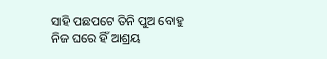ସାହି ପଛପଟେ ତିନି ପୁଅ ବୋହୁ ନିଜ ଘରେ ହିଁ ଆଶ୍ରୟ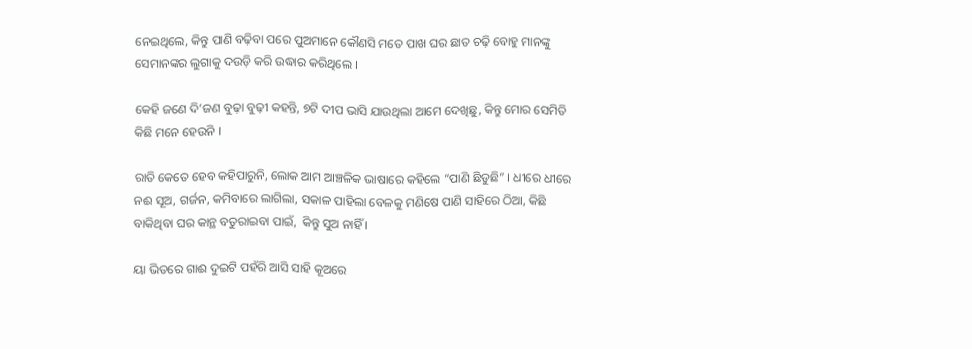ନେଇଥିଲେ, କିନ୍ତୁ ପାଣି ବଢ଼ିବା ପରେ ପୁଅମାନେ କୌଣସି ମତେ ପାଖ ଘର ଛାତ ଚଢ଼ି ବୋହୁ ମାନଙ୍କୁ ସେମାନଙ୍କର ଲୁଗାକୁ ଦଉଡ଼ି କରି ଉଦ୍ଧାର କରିଥିଲେ ।

କେହି ଜଣେ ଦି’ଜଣ ବୁଢ଼ା ବୁଢ଼ୀ କହନ୍ତି, ୭ଟି ଦୀପ ଭାସି ଯାଉଥିଲା ଆମେ ଦେଖିଛୁ, କିନ୍ତୁ ମୋର ସେମିତି କିଛି ମନେ ହେଉନି ।

ରାତି କେତେ ହେବ କହିପାରୁନି, ଲୋକ ଆମ ଆଞ୍ଚଳିକ ଭାଷାରେ କହିଲେ “ପାଣି ଛିଡୁଛି” । ଧୀରେ ଧୀରେ ନଈ ସୂଅ, ଗର୍ଜନ, କମିବାରେ ଲାଗିଲା, ସକାଳ ପାହିଲା ବେଳକୁ ମଣିଷେ ପାଣି ସାହିରେ ଠିଆ, କିଛି ବାକିଥିବା ଘର କାନ୍ଥ ବତୁରାଇବା ପାଇଁ,  କିନ୍ତୁ ସୁଅ ନାହିଁ ।

ୟା ଭିତରେ ଗାଈ ଦୁଇଟି ପହଁରି ଆସି ସାହି କୂଅରେ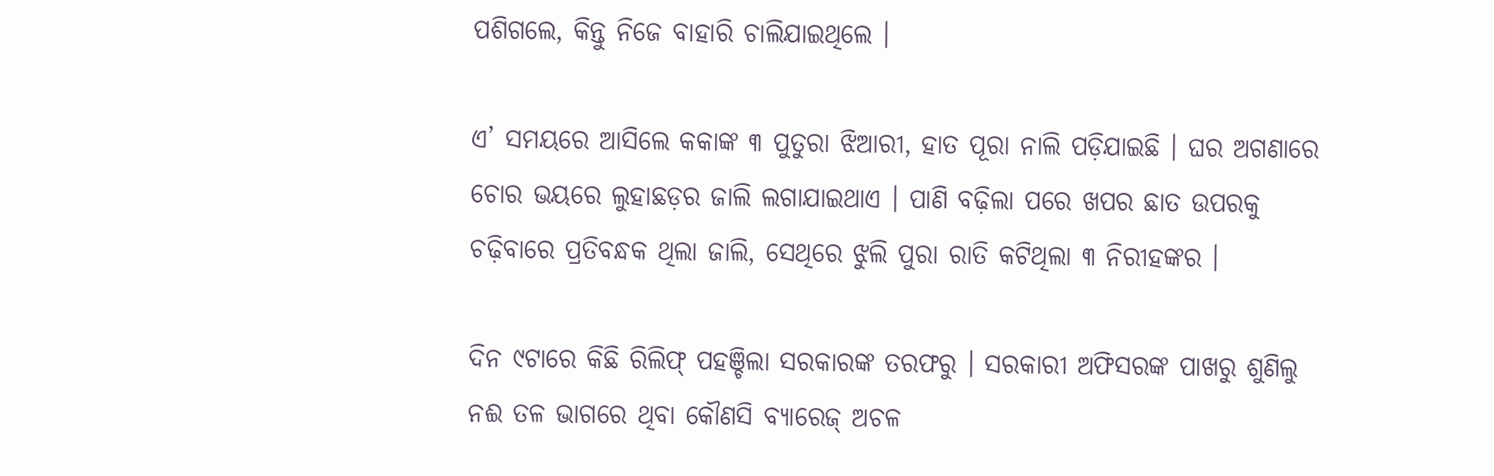ପଶିଗଲେ, କିନ୍ତୁ ନିଜେ ବାହାରି ଚାଲିଯାଇଥିଲେ ।

ଏ’ ସମୟରେ ଆସିଲେ କକାଙ୍କ ୩ ପୁତୁରା ଝିଆରୀ, ହାତ ପୂରା ନାଲି ପଡ଼ିଯାଇଛି । ଘର ଅଗଣାରେ ଚୋର ଭୟରେ ଲୁହାଛଡ଼ର ଜାଲି ଲଗାଯାଇଥାଏ । ପାଣି ବଢ଼ିଲା ପରେ ଖପର ଛାତ ଉପରକୁ ଚଢ଼ିବାରେ ପ୍ରତିବନ୍ଧକ ଥିଲା ଜାଲି, ସେଥିରେ ଝୁଲି ପୁରା ରାତି କଟିଥିଲା ୩ ନିରୀହଙ୍କର ।

ଦିନ ୯ଟାରେ କିଛି ରିଲିଫ୍ ପହଞ୍ଚିଲା ସରକାରଙ୍କ ତରଫରୁ । ସରକାରୀ ଅଫିସରଙ୍କ ପାଖରୁ ଶୁଣିଲୁ ନଈ ତଳ ଭାଗରେ ଥିବା କୌଣସି ବ୍ୟାରେଜ୍ ଅଚଳ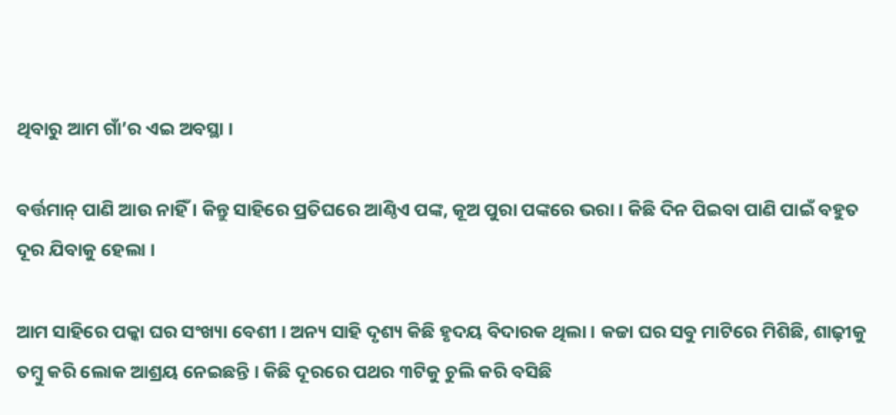ଥିବାରୁ ଆମ ଗାଁ’ର ଏଇ ଅବସ୍ଥା ।

ବର୍ତ୍ତମାନ୍ ପାଣି ଆଉ ନାହିଁ । କିନ୍ତୁ ସାହିରେ ପ୍ରତିଘରେ ଆଣ୍ଠିଏ ପଙ୍କ, କୂଅ ପୁରା ପଙ୍କରେ ଭରା । କିଛି ଦିନ ପିଇବା ପାଣି ପାଇଁ ବହୁତ ଦୂର ଯିବାକୁ ହେଲା ।

ଆମ ସାହିରେ ପକ୍କା ଘର ସଂଖ୍ୟା ବେଶୀ । ଅନ୍ୟ ସାହି ଦୃଶ୍ୟ କିଛି ହୃଦୟ ବିଦାରକ ଥିଲା । କଚ୍ଚା ଘର ସବୁ ମାଟିରେ ମିଶିଛି, ଶାଢ଼ୀକୁ ତମ୍ବୁ କରି ଲୋକ ଆଶ୍ରୟ ନେଇଛନ୍ତି । କିଛି ଦୂରରେ ପଥର ୩ଟିକୁ ଚୁଲି କରି ବସିଛି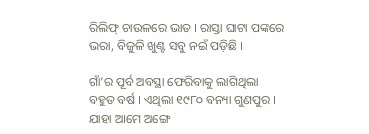ରିଲିଫ୍ ଚାଉଳରେ ଭାତ । ରାସ୍ତା ଘାଟା ପଙ୍କରେ ଭରା, ବିଜୁଳି ଖୁଣ୍ଟ ସବୁ ନଇଁ ପଡ଼ିଛି ।

ଗାଁ’ର ପୂର୍ବ ଅବସ୍ଥା ଫେରିବାକୁ ଲାଗିଥିଲା ବହୁତ ବର୍ଷ । ଏଥିଲା ୧୯୮୦ ବନ୍ୟା ଗୁଣପୁର । ଯାହା ଆମେ ଅଙ୍ଗେ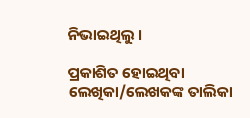ନିଭାଇଥିଲୁ ।

ପ୍ରକାଶିତ ହୋଇଥିବା ଲେଖିକା/ଲେଖକଙ୍କ ତାଲିକା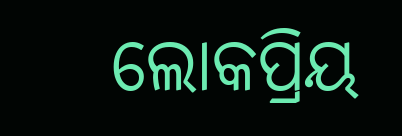ଲୋକପ୍ରିୟ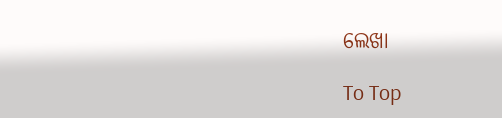ଲେଖା

To Top